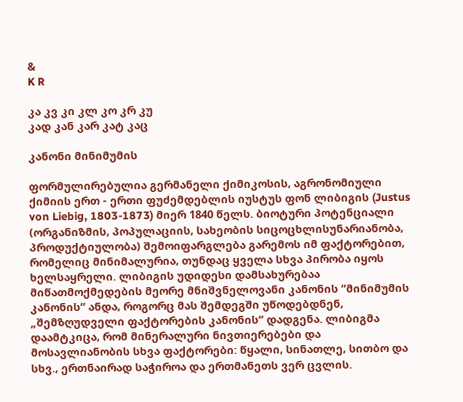&
K R

კა კვ კი კლ კო კრ კუ
კად კან კარ კატ კაც

კანონი მინიმუმის

ფორმულირებულია გერმანელი ქიმიკოსის, აგრონომიული ქიმიის ერთ - ერთი ფუძემდებლის იუსტუს ფონ ლიბიგის (Justus von Liebig, 1803-1873) მიერ 1840 წელს. ბიოტური პოტენციალი (ორგანიზმის, პოპულაციის, სახეობის სიცოცხლისუნარიანობა, პროდუქტიულობა) შემოიფარგლება გარემოს იმ ფაქტორებით, რომელიც მინიმალურია, თუნდაც ყველა სხვა პირობა იყოს ხელსაყრელი. ლიბიგის უდიდესი დამსახურებაა მიწათმოქმედების მეორე მნიშვნელოვანი კანონის “მინიმუმის კანონის“ ანდა, როგორც მას შემდეგში უწოდებდნენ, „შემზღუდველი ფაქტორების კანონის“ დადგენა. ლიბიგმა დაამტკიცა, რომ მინერალური ნივთიერებები და მოსავლიანობის სხვა ფაქტორები: წყალი, სინათლე, სითბო და სხვ., ერთნაირად საჭიროა და ერთმანეთს ვერ ცვლის.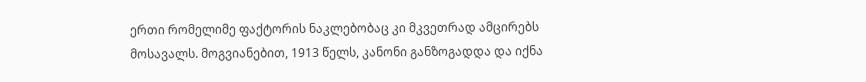ერთი რომელიმე ფაქტორის ნაკლებობაც კი მკვეთრად ამცირებს მოსავალს. მოგვიანებით, 1913 წელს, კანონი განზოგადდა და იქნა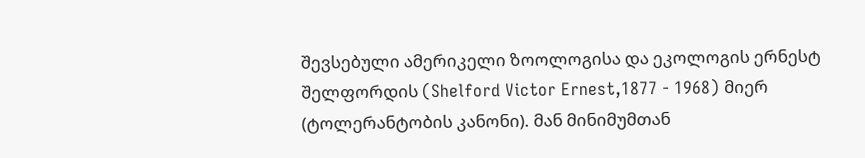შევსებული ამერიკელი ზოოლოგისა და ეკოლოგის ერნესტ შელფორდის (Shelford Victor Ernest,1877 - 1968) მიერ (ტოლერანტობის კანონი). მან მინიმუმთან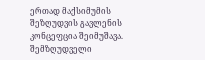ერთად მაქსიმუმის შეზღუდვის გავლენის კონცეფცია შეიმუშავა. შემზღუდველი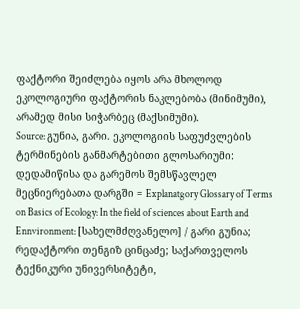ფაქტორი შეიძლება იყოს არა მხოლოდ ეკოლოგიური ფაქტორის ნაკლებობა (მინიმუმი), არამედ მისი სიჭარბეც (მაქსიმუმი).
Source: გუნია, გარი. ეკოლოგიის საფუძვლების ტერმინების განმარტებითი გლოსარიუმი: დედამიწისა და გარემოს შემსწავლელ მეცნიერებათა დარგში = Explanatgory Glossary of Terms on Basics of Ecology: In the field of sciences about Earth and Ennvironment: [სახელმძღვანელო] / გარი გუნია; რედაქტორი თენგიზ ცინცაძე; საქართველოს ტექნიკური უნივერსიტეტი,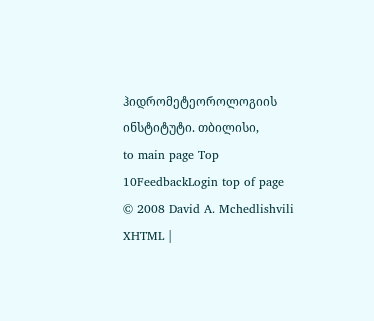ჰიდრომეტეოროლოგიის ინსტიტუტი. თბილისი,
to main page Top 10FeedbackLogin top of page
© 2008 David A. Mchedlishvili XHTML |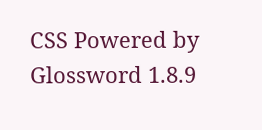CSS Powered by Glossword 1.8.9